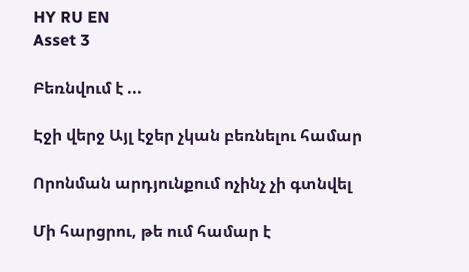HY RU EN
Asset 3

Բեռնվում է ...

Էջի վերջ Այլ էջեր չկան բեռնելու համար

Որոնման արդյունքում ոչինչ չի գտնվել

Մի հարցրու, թե ում համար է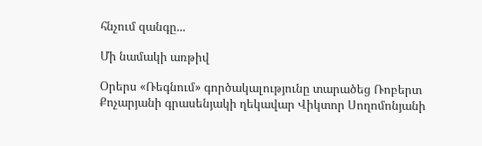հնչում զանգը...

Մի նամակի առթիվ

Օրերս «Ռեգնում» գործակալությունը տարածեց Ռոբերտ Քոչարյանի գրասենյակի ղեկավար Վիկտոր Սողոմոնյանի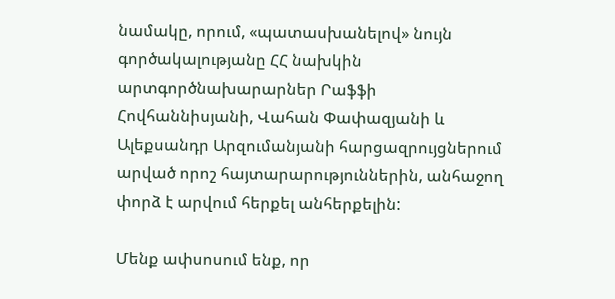նամակը, որում, «պատասխանելով» նույն գործակալությանը ՀՀ նախկին արտգործնախարարներ Րաֆֆի Հովհաննիսյանի, Վահան Փափազյանի և Ալեքսանդր Արզումանյանի հարցազրույցներում արված որոշ հայտարարություններին, անհաջող փորձ է արվում հերքել անհերքելին:

Մենք ափսոսում ենք, որ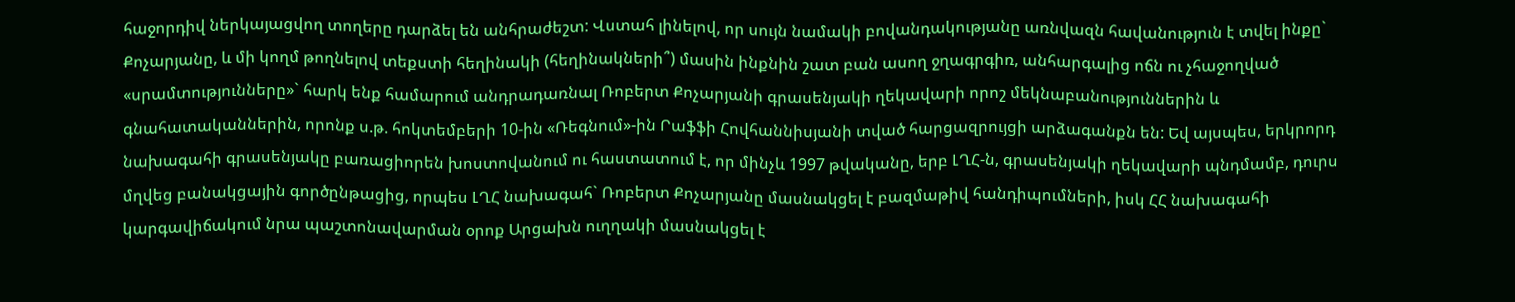հաջորդիվ ներկայացվող տողերը դարձել են անհրաժեշտ: Վստահ լինելով, որ սույն նամակի բովանդակությանը առնվազն հավանություն է տվել ինքը` Քոչարյանը, և մի կողմ թողնելով տեքստի հեղինակի (հեղինակների՞) մասին ինքնին շատ բան ասող ջղագրգիռ, անհարգալից ոճն ու չհաջողված «սրամտությունները»` հարկ ենք համարում անդրադառնալ Ռոբերտ Քոչարյանի գրասենյակի ղեկավարի որոշ մեկնաբանություններին և գնահատականներին, որոնք ս.թ. հոկտեմբերի 10-ին «Ռեգնում»-ին Րաֆֆի Հովհաննիսյանի տված հարցազրույցի արձագանքն են: Եվ այսպես, երկրորդ նախագահի գրասենյակը բառացիորեն խոստովանում ու հաստատում է, որ մինչև 1997 թվականը, երբ ԼՂՀ-ն, գրասենյակի ղեկավարի պնդմամբ, դուրս մղվեց բանակցային գործընթացից, որպես ԼՂՀ նախագահ` Ռոբերտ Քոչարյանը մասնակցել է բազմաթիվ հանդիպումների, իսկ ՀՀ նախագահի կարգավիճակում նրա պաշտոնավարման օրոք Արցախն ուղղակի մասնակցել է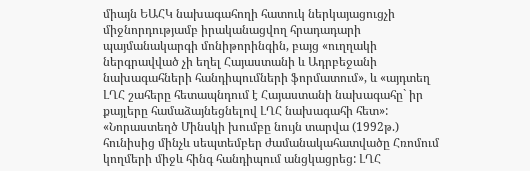միայն ԵԱՀԿ նախագահողի հատուկ ներկայացուցչի միջնորդությամբ իրականացվող հրադադարի պայմանակարգի մոնիթորինգին, բայց «ուղղակի ներգրավված չի եղել Հայաստանի և Ադրբեջանի նախագահների հանդիպումների ֆորմատում», և «այդտեղ ԼՂՀ շահերը հետապնդում է Հայաստանի նախագահը` իր քայլերը համաձայնեցնելով ԼՂՀ նախագահի հետ»: «Նորաստեղծ Մինսկի խումբը նույն տարվա (1992թ.) հունիսից մինչև սեպտեմբեր ժամանակահատվածը Հռոմում կողմերի միջև հինգ հանդիպում անցկացրեց: ԼՂՀ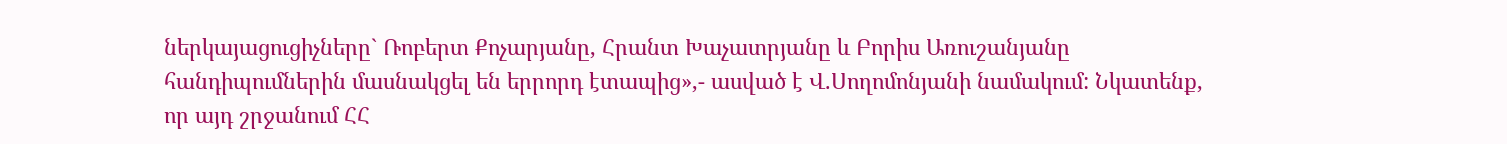ներկայացուցիչները` Ռոբերտ Քոչարյանը, Հրանտ Խաչատրյանը և Բորիս Առուշանյանը հանդիպումներին մասնակցել են երրորդ էտապից»,- ասված է Վ.Սողոմոնյանի նամակում: Նկատենք, որ այդ շրջանում ՀՀ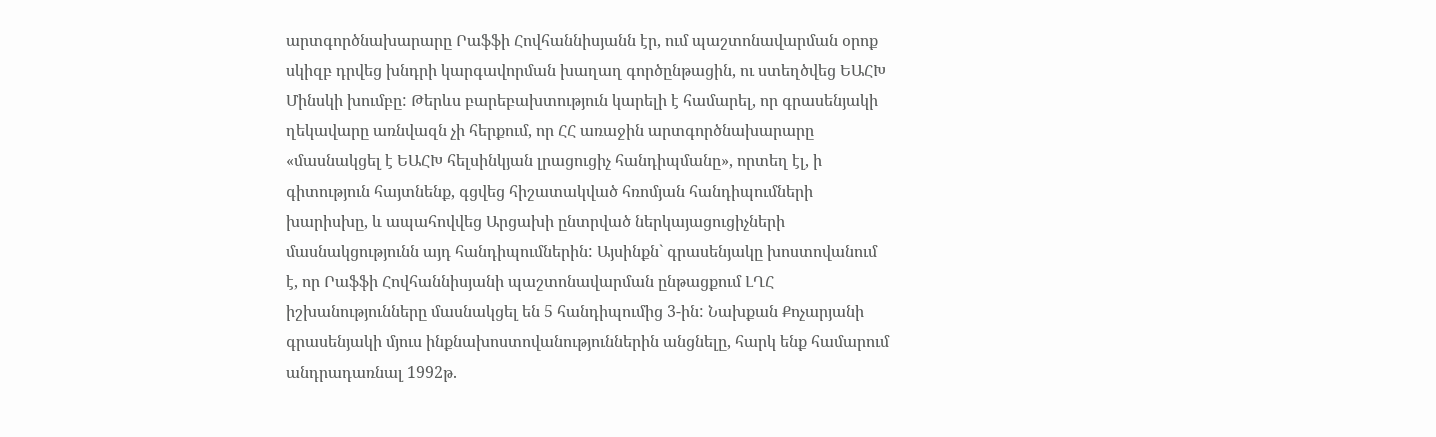արտգործնախարարը Րաֆֆի Հովհաննիսյանն էր, ում պաշտոնավարման օրոք սկիզբ դրվեց խնդրի կարգավորման խաղաղ գործընթացին, ու ստեղծվեց ԵԱՀԽ Մինսկի խումբը: Թերևս բարեբախտություն կարելի է համարել, որ գրասենյակի ղեկավարը առնվազն չի հերքում, որ ՀՀ առաջին արտգործնախարարը «մասնակցել է ԵԱՀԽ հելսինկյան լրացուցիչ հանդիպմանը», որտեղ էլ, ի գիտություն հայտնենք, գցվեց հիշատակված հռոմյան հանդիպումների խարիսխը, և ապահովվեց Արցախի ընտրված ներկայացուցիչների մասնակցությունն այդ հանդիպումներին: Այսինքն` գրասենյակը խոստովանում է, որ Րաֆֆի Հովհաննիսյանի պաշտոնավարման ընթացքում ԼՂՀ իշխանությունները մասնակցել են 5 հանդիպումից 3-ին: Նախքան Քոչարյանի գրասենյակի մյուս ինքնախոստովանություններին անցնելը, հարկ ենք համարում անդրադառնալ 1992թ.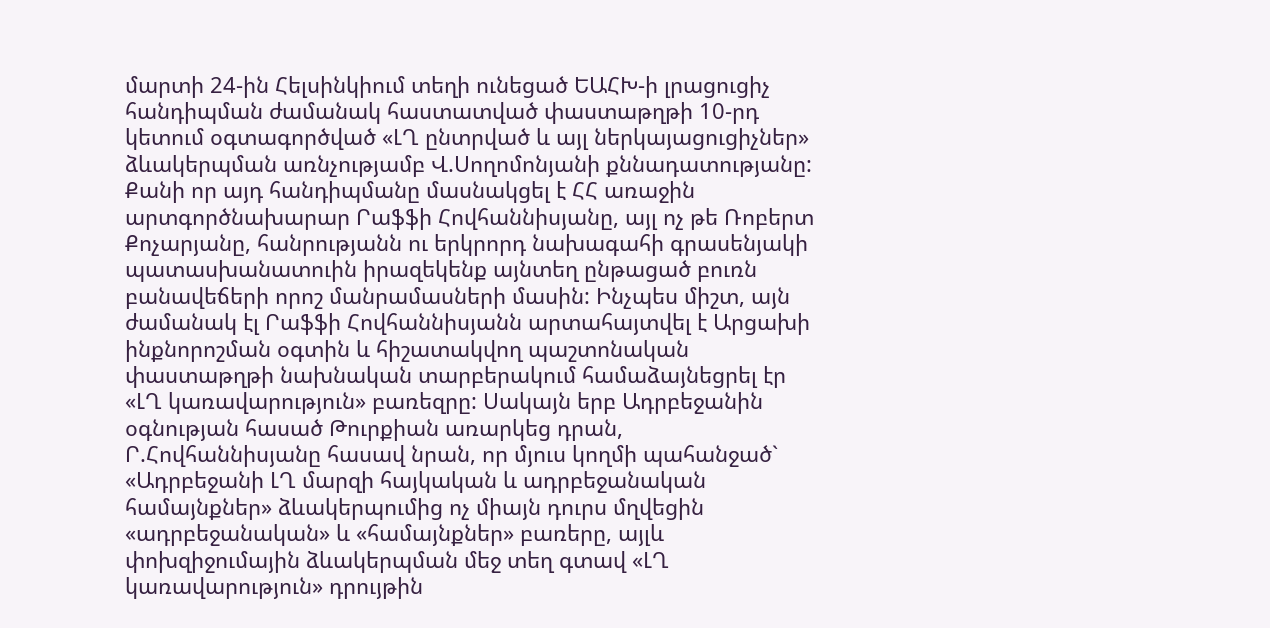մարտի 24-ին Հելսինկիում տեղի ունեցած ԵԱՀԽ-ի լրացուցիչ հանդիպման ժամանակ հաստատված փաստաթղթի 10-րդ կետում օգտագործված «ԼՂ ընտրված և այլ ներկայացուցիչներ» ձևակերպման առնչությամբ Վ.Սողոմոնյանի քննադատությանը: Քանի որ այդ հանդիպմանը մասնակցել է ՀՀ առաջին արտգործնախարար Րաֆֆի Հովհաննիսյանը, այլ ոչ թե Ռոբերտ Քոչարյանը, հանրությանն ու երկրորդ նախագահի գրասենյակի պատասխանատուին իրազեկենք այնտեղ ընթացած բուռն բանավեճերի որոշ մանրամասների մասին: Ինչպես միշտ, այն ժամանակ էլ Րաֆֆի Հովհաննիսյանն արտահայտվել է Արցախի ինքնորոշման օգտին և հիշատակվող պաշտոնական փաստաթղթի նախնական տարբերակում համաձայնեցրել էր «ԼՂ կառավարություն» բառեզրը: Սակայն երբ Ադրբեջանին օգնության հասած Թուրքիան առարկեց դրան, Ր.Հովհաննիսյանը հասավ նրան, որ մյուս կողմի պահանջած` «Ադրբեջանի ԼՂ մարզի հայկական և ադրբեջանական համայնքներ» ձևակերպումից ոչ միայն դուրս մղվեցին «ադրբեջանական» և «համայնքներ» բառերը, այլև փոխզիջումային ձևակերպման մեջ տեղ գտավ «ԼՂ կառավարություն» դրույթին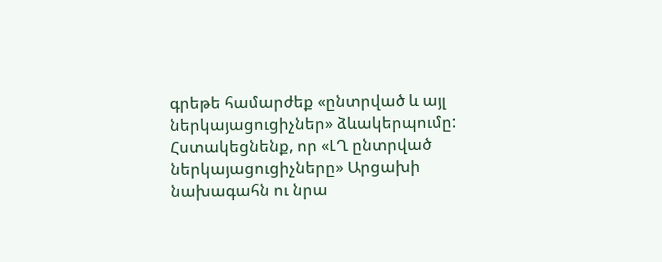գրեթե համարժեք «ընտրված և այլ ներկայացուցիչներ» ձևակերպումը: Հստակեցնենք, որ «ԼՂ ընտրված ներկայացուցիչները» Արցախի նախագահն ու նրա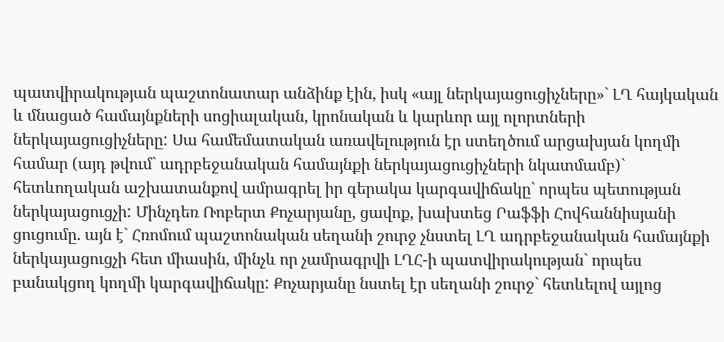պատվիրակության պաշտոնատար անձինք էին, իսկ «այլ ներկայացուցիչները»` ԼՂ հայկական և մնացած համայնքների սոցիալական, կրոնական և կարևոր այլ ոլորտների ներկայացուցիչները: Սա համեմատական առավելություն էր ստեղծում արցախյան կողմի համար (այդ թվում` ադրբեջանական համայնքի ներկայացուցիչների նկատմամբ)` հետևողական աշխատանքով ամրագրել իր գերակա կարգավիճակը` որպես պետության ներկայացուցչի: Մինչդեռ Ռոբերտ Քոչարյանը, ցավոք, խախտեց Րաֆֆի Հովհաննիսյանի ցուցումը. այն է` Հռոմում պաշտոնական սեղանի շուրջ չնստել ԼՂ ադրբեջանական համայնքի ներկայացուցչի հետ միասին, մինչև որ չամրագրվի ԼՂՀ-ի պատվիրակության` որպես բանակցող կողմի կարգավիճակը: Քոչարյանը նստել էր սեղանի շուրջ` հետևելով այլոց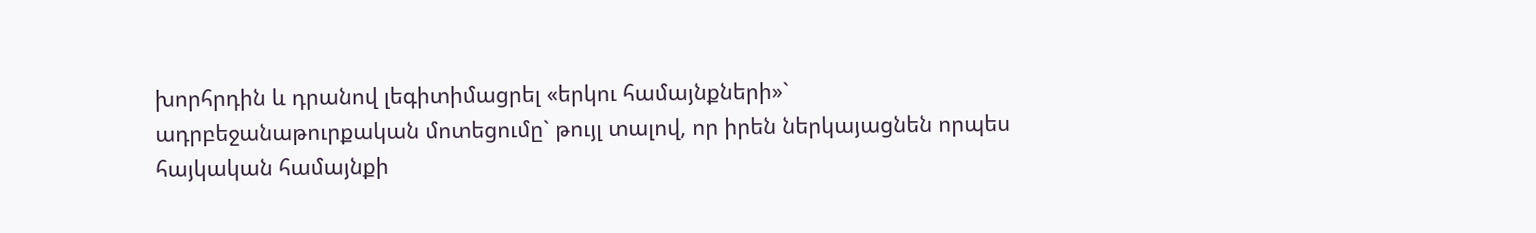խորհրդին և դրանով լեգիտիմացրել «երկու համայնքների»` ադրբեջանաթուրքական մոտեցումը` թույլ տալով, որ իրեն ներկայացնեն որպես հայկական համայնքի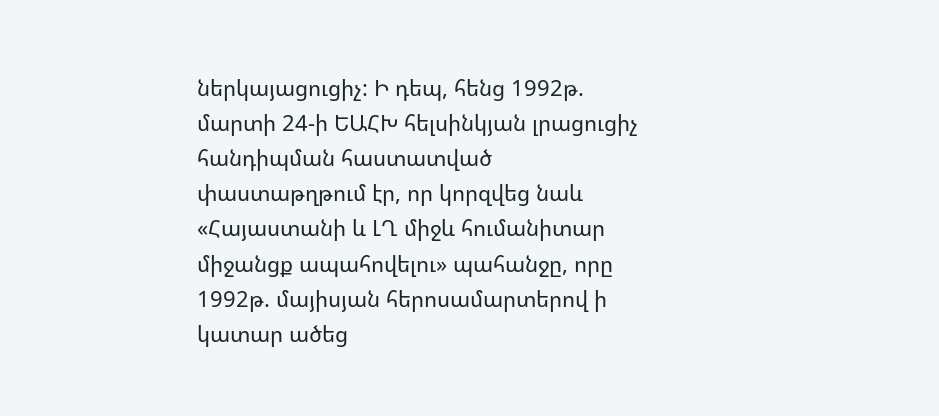ներկայացուցիչ: Ի դեպ, հենց 1992թ. մարտի 24-ի ԵԱՀԽ հելսինկյան լրացուցիչ հանդիպման հաստատված փաստաթղթում էր, որ կորզվեց նաև «Հայաստանի և ԼՂ միջև հումանիտար միջանցք ապահովելու» պահանջը, որը 1992թ. մայիսյան հերոսամարտերով ի կատար ածեց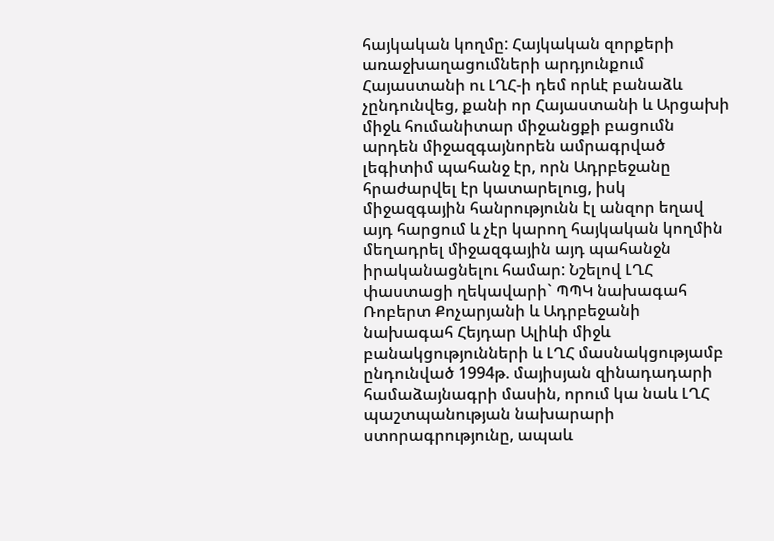հայկական կողմը: Հայկական զորքերի առաջխաղացումների արդյունքում Հայաստանի ու ԼՂՀ-ի դեմ որևէ բանաձև չընդունվեց, քանի որ Հայաստանի և Արցախի միջև հումանիտար միջանցքի բացումն արդեն միջազգայնորեն ամրագրված լեգիտիմ պահանջ էր, որն Ադրբեջանը հրաժարվել էր կատարելուց, իսկ միջազգային հանրությունն էլ անզոր եղավ այդ հարցում և չէր կարող հայկական կողմին մեղադրել միջազգային այդ պահանջն իրականացնելու համար: Նշելով ԼՂՀ փաստացի ղեկավարի` ՊՊԿ նախագահ Ռոբերտ Քոչարյանի և Ադրբեջանի նախագահ Հեյդար Ալիևի միջև բանակցությունների և ԼՂՀ մասնակցությամբ ընդունված 1994թ. մայիսյան զինադադարի համաձայնագրի մասին, որում կա նաև ԼՂՀ պաշտպանության նախարարի ստորագրությունը, ապաև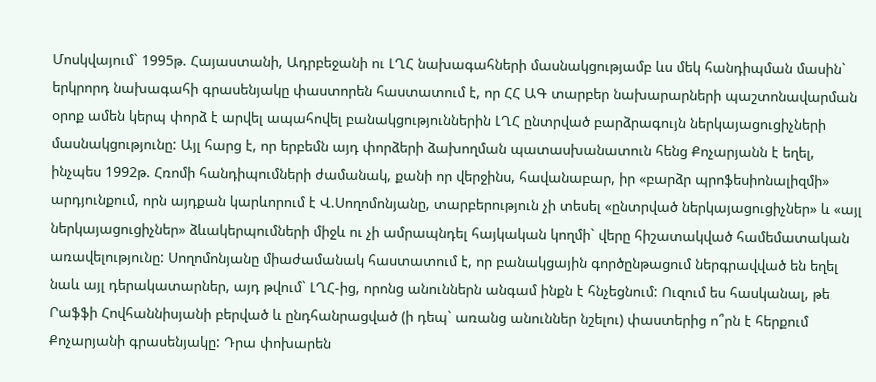Մոսկվայում` 1995թ. Հայաստանի, Ադրբեջանի ու ԼՂՀ նախագահների մասնակցությամբ ևս մեկ հանդիպման մասին` երկրորդ նախագահի գրասենյակը փաստորեն հաստատում է, որ ՀՀ ԱԳ տարբեր նախարարների պաշտոնավարման օրոք ամեն կերպ փորձ է արվել ապահովել բանակցություններին ԼՂՀ ընտրված բարձրագույն ներկայացուցիչների մասնակցությունը: Այլ հարց է, որ երբեմն այդ փորձերի ձախողման պատասխանատուն հենց Քոչարյանն է եղել, ինչպես 1992թ. Հռոմի հանդիպումների ժամանակ, քանի որ վերջինս, հավանաբար, իր «բարձր պրոֆեսիոնալիզմի» արդյունքում, որն այդքան կարևորում է Վ.Սողոմոնյանը, տարբերություն չի տեսել «ընտրված ներկայացուցիչներ» և «այլ ներկայացուցիչներ» ձևակերպումների միջև ու չի ամրապնդել հայկական կողմի` վերը հիշատակված համեմատական առավելությունը: Սողոմոնյանը միաժամանակ հաստատում է, որ բանակցային գործընթացում ներգրավված են եղել նաև այլ դերակատարներ, այդ թվում` ԼՂՀ-ից, որոնց անուններն անգամ ինքն է հնչեցնում: Ուզում ես հասկանալ, թե Րաֆֆի Հովհաննիսյանի բերված և ընդհանրացված (ի դեպ` առանց անուններ նշելու) փաստերից ո՞րն է հերքում Քոչարյանի գրասենյակը: Դրա փոխարեն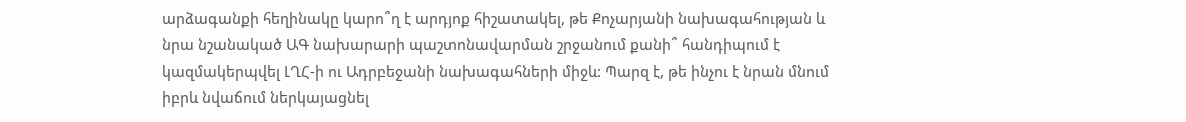արձագանքի հեղինակը կարո՞ղ է արդյոք հիշատակել, թե Քոչարյանի նախագահության և նրա նշանակած ԱԳ նախարարի պաշտոնավարման շրջանում քանի՞ հանդիպում է կազմակերպվել ԼՂՀ-ի ու Ադրբեջանի նախագահների միջև: Պարզ է, թե ինչու է նրան մնում իբրև նվաճում ներկայացնել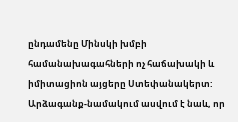ընդամենը Մինսկի խմբի համանախագահների ոչ հաճախակի և իմիտացիոն այցերը Ստեփանակերտ: Արձագանք-նամակում ասվում է նաև, որ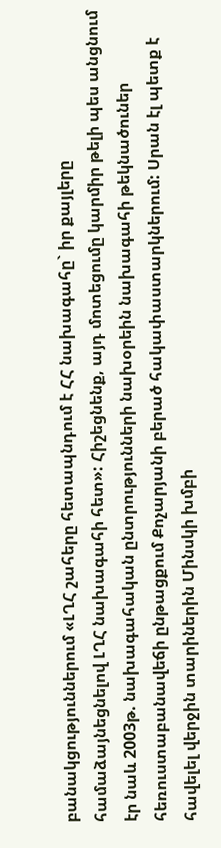բանակցություններում «ԼՂՀ շահերը հետապնդում է ՀՀ նախագահը` իր քայլերը համաձայնեցնելով ԼՂՀ նախագահի հետ»: Հիշեցնենք, այդ մոտեցումը կարմիր թելի պես անցնում էր նաև 2003թ. նախագահական ընտրությունների նախօրեին նախագահի թեկնածուներ հեռուստաբանավեճի ընթացքում Քոչարյանի բերած հակափաստարկներում: Սրան էլ պետք է հավելել վերջին տարիներին Մինսկի խմբի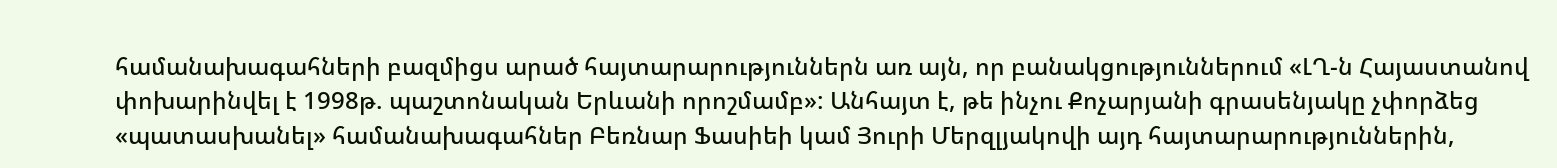համանախագահների բազմիցս արած հայտարարություններն առ այն, որ բանակցություններում «ԼՂ-ն Հայաստանով փոխարինվել է 1998թ. պաշտոնական Երևանի որոշմամբ»: Անհայտ է, թե ինչու Քոչարյանի գրասենյակը չփորձեց «պատասխանել» համանախագահներ Բեռնար Ֆասիեի կամ Յուրի Մերզլյակովի այդ հայտարարություններին,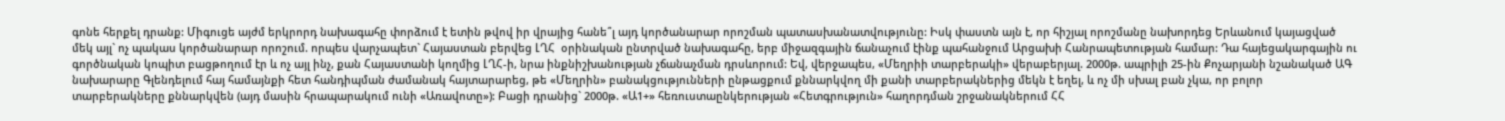գոնե հերքել դրանք: Միգուցե այժմ երկրորդ նախագահը փորձում է ետին թվով իր վրայից հանե՞լ այդ կործանարար որոշման պատասխանատվությունը: Իսկ փաստն այն է, որ հիշյալ որոշմանը նախորդեց Երևանում կայացված մեկ այլ` ոչ պակաս կործանարար որոշում. որպես վարչապետ` Հայաստան բերվեց ԼՂՀ  օրինական ընտրված նախագահը, երբ միջազգային ճանաչում էինք պահանջում Արցախի Հանրապետության համար: Դա հայեցակարգային ու գործնական կոպիտ բացթողում էր և ոչ այլ ինչ, քան Հայաստանի կողմից ԼՂՀ-ի, նրա ինքնիշխանության չճանաչման դրսևորում: Եվ, վերջապես, «Մեղրիի տարբերակի» վերաբերյալ. 2000թ. ապրիլի 25-ին Քոչարյանի նշանակած ԱԳ նախարարը Գլենդելում հայ համայնքի հետ հանդիպման ժամանակ հայտարարեց, թե «Մեղրին» բանակցությունների ընթացքում քննարկվող մի քանի տարբերակներից մեկն է եղել, և ոչ մի սխալ բան չկա, որ բոլոր տարբերակները քննարկվեն (այդ մասին հրապարակում ունի «Առավոտը»): Բացի դրանից` 2000թ. «Ա1+» հեռուստաընկերության «Հետգրություն» հաղորդման շրջանակներում ՀՀ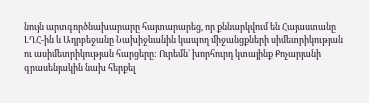նույն արտգործնախարարը հայտարարեց, որ քննարկվում են Հայաստանը ԼՂՀ-ին և Ադրբեջանը Նախիջևանին կապող միջանցքների սիմետրիկության ու ասիմետրիկության հարցերը: Ուրեմն` խորհուրդ կտայինք Քոչարյանի գրասենյակին նախ հերքել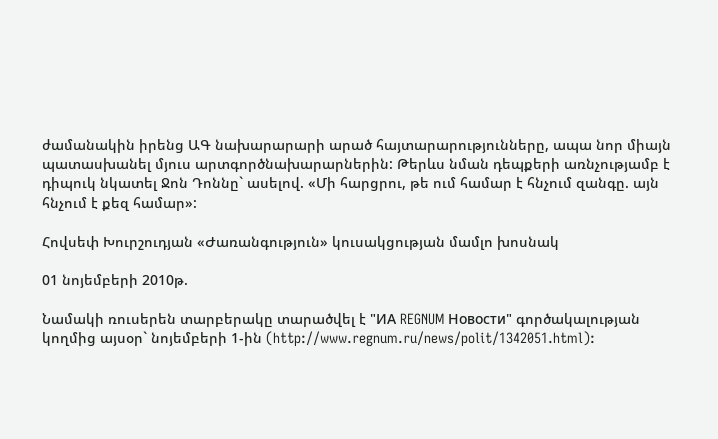ժամանակին իրենց ԱԳ նախարարարի արած հայտարարությունները, ապա նոր միայն պատասխանել մյուս արտգործնախարարներին: Թերևս նման դեպքերի առնչությամբ է դիպուկ նկատել Ջոն Դոննը` ասելով. «Մի հարցրու, թե ում համար է հնչում զանգը. այն հնչում է քեզ համար»:

Հովսեփ Խուրշուդյան «Ժառանգություն» կուսակցության մամլո խոսնակ

01 նոյեմբերի 2010թ.

Նամակի ռուսերեն տարբերակը տարածվել է "ИА REGNUM Новости" գործակալության կողմից այսօր` նոյեմբերի 1-ին (http://www.regnum.ru/news/polit/1342051.html):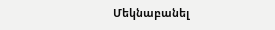Մեկնաբանել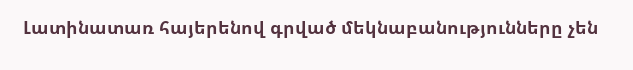Լատինատառ հայերենով գրված մեկնաբանությունները չեն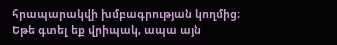հրապարակվի խմբագրության կողմից։
Եթե գտել եք վրիպակ, ապա այն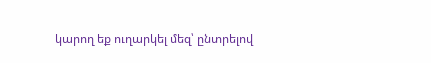կարող եք ուղարկել մեզ՝ ընտրելով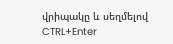վրիպակը և սեղմելով CTRL+Enter